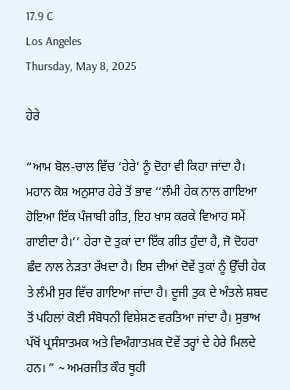17.9 C
Los Angeles
Thursday, May 8, 2025

ਹੇਰੇ

“ਆਮ ਬੋਲ-ਚਾਲ ਵਿੱਚ ‘ਹੇਰੇ’ ਨੂੰ ਦੋਹਾ ਵੀ ਕਿਹਾ ਜਾਂਦਾ ਹੈ। ਮਹਾਨ ਕੋਸ਼ ਅਨੁਸਾਰ ਹੇਰੇ ਤੋਂ ਭਾਵ ‘‘ਲੰਮੀ ਹੇਕ ਨਾਲ ਗਾਇਆ ਹੋਇਆ ਇੱਕ ਪੰਜਾਬੀ ਗੀਤ, ਇਹ ਖ਼ਾਸ ਕਰਕੇ ਵਿਆਹ ਸਮੇਂ ਗਾਈਦਾ ਹੈ।’’ ਹੇਰਾ ਦੋ ਤੁਕਾਂ ਦਾ ਇੱਕ ਗੀਤ ਹੁੰਦਾ ਹੈ, ਜੋ ਦੋਹਰਾ ਛੰਦ ਨਾਲ ਨੇੜਤਾ ਰੱਖਦਾ ਹੈ। ਇਸ ਦੀਆਂ ਦੋਵੇਂ ਤੁਕਾਂ ਨੂੰ ਉੱਚੀ ਹੇਕ ਤੇ ਲੰਮੀ ਸੁਰ ਵਿੱਚ ਗਾਇਆ ਜਾਂਦਾ ਹੈ। ਦੂਜੀ ਤੁਕ ਦੇ ਅੰਤਲੇ ਸ਼ਬਦ ਤੋਂ ਪਹਿਲਾਂ ਕੋਈ ਸੰਬੋਧਨੀ ਵਿਸ਼ੇਸ਼ਣ ਵਰਤਿਆ ਜਾਂਦਾ ਹੈ। ਸੁਭਾਅ ਪੱਖੋਂ ਪ੍ਰਸੰਸਾਤਮਕ ਅਤੇ ਵਿਅੰਗਾਤਮਕ ਦੋਵੇਂ ਤਰ੍ਹਾਂ ਦੇ ਹੇਰੇ ਮਿਲਦੇ ਹਨ। ” ~ ਅਮਰਜੀਤ ਕੌਰ ਥੂਹੀ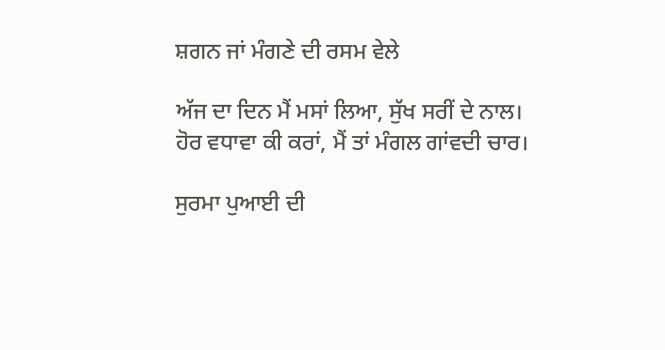ਸ਼ਗਨ ਜਾਂ ਮੰਗਣੇ ਦੀ ਰਸਮ ਵੇਲੇ

ਅੱਜ ਦਾ ਦਿਨ ਮੈਂ ਮਸਾਂ ਲਿਆ, ਸੁੱਖ ਸਰੀਂ ਦੇ ਨਾਲ।
ਹੋਰ ਵਧਾਵਾ ਕੀ ਕਰਾਂ, ਮੈਂ ਤਾਂ ਮੰਗਲ ਗਾਂਵਦੀ ਚਾਰ।

ਸੁਰਮਾ ਪੁਆਈ ਦੀ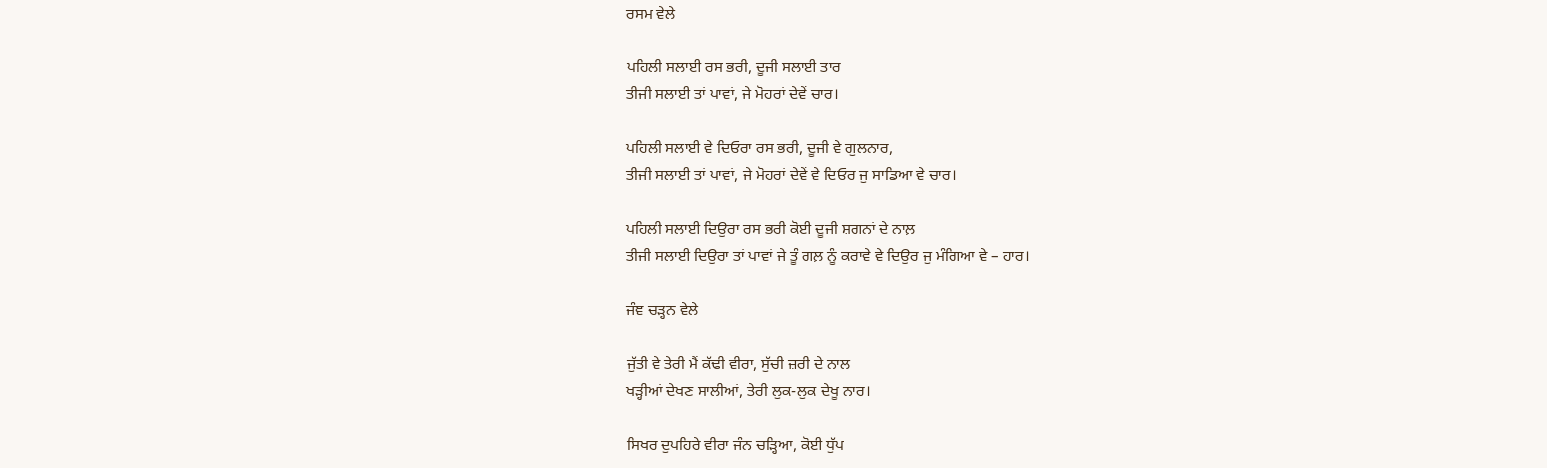ਰਸਮ ਵੇਲੇ

ਪਹਿਲੀ ਸਲਾਈ ਰਸ ਭਰੀ, ਦੂਜੀ ਸਲਾਈ ਤਾਰ
ਤੀਜੀ ਸਲਾਈ ਤਾਂ ਪਾਵਾਂ, ਜੇ ਮੋਹਰਾਂ ਦੇਵੇਂ ਚਾਰ।

ਪਹਿਲੀ ਸਲਾਈ ਵੇ ਦਿਓਰਾ ਰਸ ਭਰੀ, ਦੂਜੀ ਵੇ ਗੁਲਨਾਰ,
ਤੀਜੀ ਸਲਾਈ ਤਾਂ ਪਾਵਾਂ, ਜੇ ਮੋਹਰਾਂ ਦੇਵੇਂ ਵੇ ਦਿਓਰ ਜੁ ਸਾਡਿਆ ਵੇ ਚਾਰ।

ਪਹਿਲੀ ਸਲਾਈ ਦਿਉਰਾ ਰਸ ਭਰੀ ਕੋਈ ਦੂਜੀ ਸ਼ਗਨਾਂ ਦੇ ਨਾਲ਼
ਤੀਜੀ ਸਲਾਈ ਦਿਉਰਾ ਤਾਂ ਪਾਵਾਂ ਜੇ ਤੂੰ ਗਲ਼ ਨੂੰ ਕਰਾਵੇ ਵੇ ਦਿਉਰ ਜੁ ਮੰਗਿਆ ਵੇ – ਹਾਰ।

ਜੰਞ ਚੜ੍ਹਨ ਵੇਲੇ

ਜੁੱਤੀ ਵੇ ਤੇਰੀ ਮੈਂ ਕੱਢੀ ਵੀਰਾ, ਸੁੱਚੀ ਜ਼ਰੀ ਦੇ ਨਾਲ
ਖੜ੍ਹੀਆਂ ਦੇਖਣ ਸਾਲੀਆਂ, ਤੇਰੀ ਲੁਕ-ਲੁਕ ਦੇਖੂ ਨਾਰ।

ਸਿਖਰ ਦੁਪਹਿਰੇ ਵੀਰਾ ਜੰਨ ਚੜ੍ਹਿਆ, ਕੋਈ ਧੁੱਪ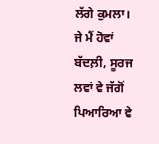ਲੱਗੇ ਕੁਮਲਾ।
ਜੇ ਮੈਂ ਹੋਵਾਂ ਬੱਦਲ਼ੀ, ਸੂਰਜ ਲਵਾਂ ਵੇ ਜੱਗੋਂ ਪਿਆਰਿਆ ਵੇ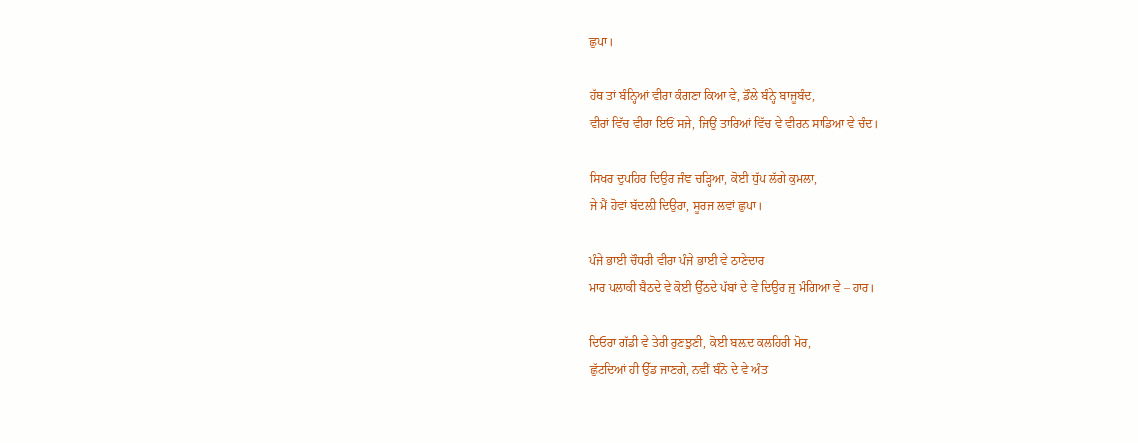ਛੁਪਾ।

ਹੱਥ ਤਾਂ ਬੰਨ੍ਹਿਆਂ ਵੀਰਾ ਕੰਗਣਾ ਕਿਆ ਵੇ, ਡੌਲੇ ਬੰਨ੍ਹੇ ਬਾਜੂਬੰਦ,
ਵੀਰਾਂ ਵਿੱਚ ਵੀਰਾ ਇਓਂ ਸਜੇ, ਜਿਉਂ ਤਾਰਿਆਂ ਵਿੱਚ ਵੇ ਵੀਰਨ ਸਾਡਿਆ ਵੇ ਚੰਦ।

ਸਿਖਰ ਦੁਪਹਿਰ ਦਿਉਰ ਜੰਞ ਚੜ੍ਹਿਆ, ਕੋਈ ਧੁੱਪ ਲੱਗੇ ਕੁਮਲਾ,
ਜੇ ਮੈਂ ਹੋਵਾਂ ਬੱਦਲ਼ੀ ਦਿਉਰਾ, ਸੂਰਜ ਲਵਾਂ ਛੁਪਾ।

ਪੰਜੇ ਭਾਈ ਚੌਧਰੀ ਵੀਰਾ ਪੰਜੇ ਭਾਈ ਵੇ ਠਾਣੇਦਾਰ
ਮਾਰ ਪਲਾਕੀ ਬੈਠਦੇ ਵੇ ਕੋਈ ਉੱਠਦੇ ਪੱਬਾਂ ਦੇ ਵੇ ਦਿਉਰ ਜੁ ਮੰਗਿਆ ਵੇ – ਹਾਰ।

ਦਿਓਰਾ ਗੱਡੀ ਵੇ ਤੇਰੀ ਰੁਣਝੁਣੀ, ਕੋਈ ਬਲ਼ਦ ਕਲਹਿਰੀ ਮੋਰ,
ਛੁੱਟਦਿਆਂ ਹੀ ਉੱਡ ਜਾਣਗੇ, ਨਵੀਂ ਬੰਨੋ ਦੇ ਵੇ ਅੰਤ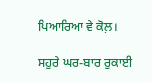ਪਿਆਰਿਆ ਵੇ ਕੋਲ਼।

ਸਹੁਰੇ ਘਰ-ਬਾਰ ਰੁਕਾਈ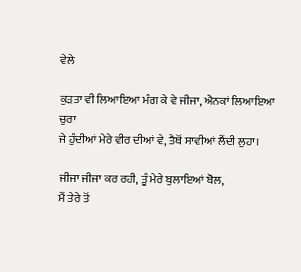ਵੇਲੇ

ਕੁੜਤਾ ਵੀ ਲਿਆਇਆ ਮੰਗ ਕੇ ਵੇ ਜੀਜਾ, ਐਨਕਾਂ ਲਿਆਇਆ ਚੁਰਾ
ਜੇ ਹੁੰਦੀਆਂ ਮੇਰੇ ਵੀਰ ਦੀਆਂ ਵੇ, ਤੈਥੋਂ ਸਾਵੀਆਂ ਲੈਂਦੀ ਲੁਹਾ।

ਜੀਜਾ ਜੀਜਾ ਕਰ ਰਹੀ, ਤੂੰ ਮੇਰੇ ਬੁਲਾਇਆਂ ਬੋਲ,
ਮੈਂ ਤੇਰੇ ਤੋਂ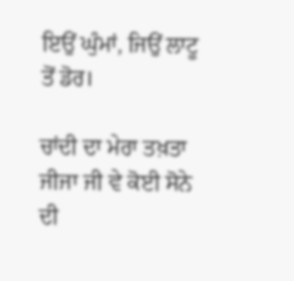ਇਉਂ ਘੁੰਮਾਂ, ਜਿਉਂ ਲਾਟੂ ਤੋਂ ਡੋਰ।

ਚਾਂਦੀ ਦਾ ਮੇਰਾ ਤਖ਼ਤਾ ਜੀਜਾ ਜੀ ਵੇ ਕੋਈ ਸੋਨੇ ਦੀ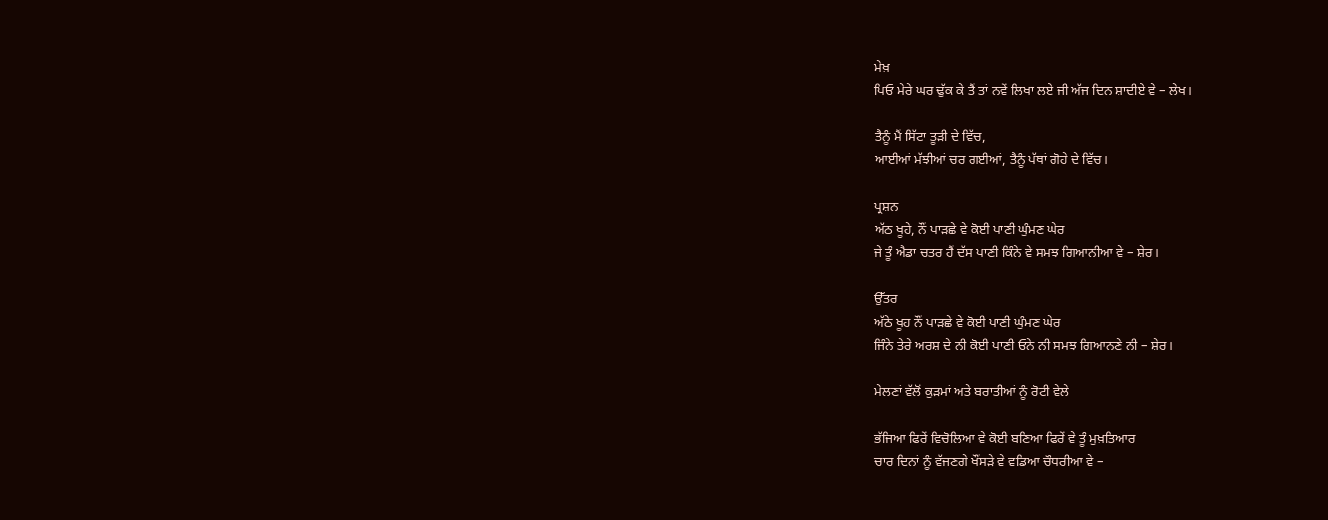ਮੇਖ਼
ਪਿਓ ਮੇਰੇ ਘਰ ਢੁੱਕ ਕੇ ਤੈਂ ਤਾਂ ਨਵੇਂ ਲਿਖਾ ਲਏ ਜੀ ਅੱਜ ਦਿਨ ਸ਼ਾਦੀਏ ਵੇ – ਲੇਖ।

ਤੈਨੂੰ ਮੈਂ ਸਿੱਟਾ ਤੂੜੀ ਦੇ ਵਿੱਚ,
ਆਈਆਂ ਮੱਝੀਆਂ ਚਰ ਗਈਆਂ, ਤੈਨੂੰ ਪੱਥਾਂ ਗੋਹੇ ਦੇ ਵਿੱਚ।

ਪ੍ਰਸ਼ਨ
ਅੱਠ ਖੂਹੇ, ਨੌਂ ਪਾੜਛੇ ਵੇ ਕੋਈ ਪਾਣੀ ਘੁੰਮਣ ਘੇਰ
ਜੇ ਤੂੰ ਐਡਾ ਚਤਰ ਹੈਂ ਦੱਸ ਪਾਣੀ ਕਿੰਨੇ ਵੇ ਸਮਝ ਗਿਆਨੀਆ ਵੇ – ਸ਼ੇਰ।

ਉੱਤਰ
ਅੱਠੇ ਖੂਹ ਨੌਂ ਪਾੜਛੇ ਵੇ ਕੋਈ ਪਾਣੀ ਘੁੰਮਣ ਘੇਰ
ਜਿੰਨੇ ਤੇਰੇ ਅਰਸ਼ ਦੇ ਨੀ ਕੋਈ ਪਾਣੀ ਓਨੇ ਨੀ ਸਮਝ ਗਿਆਨਣੇ ਨੀ – ਸ਼ੇਰ।

ਮੇਲਣਾਂ ਵੱਲੋਂ ਕੁੜਮਾਂ ਅਤੇ ਬਰਾਤੀਆਂ ਨੂੰ ਰੋਟੀ ਵੇਲੇ

ਭੱਜਿਆ ਫਿਰੇਂ ਵਿਚੋਲਿਆ ਵੇ ਕੋਈ ਬਣਿਆ ਫਿਰੇਂ ਵੇ ਤੂੰ ਮੁਖ਼ਤਿਆਰ
ਚਾਰ ਦਿਨਾਂ ਨੂੰ ਵੱਜਣਗੇ ਖੌਂਸੜੇ ਵੇ ਵਡਿਆ ਚੌਧਰੀਆ ਵੇ –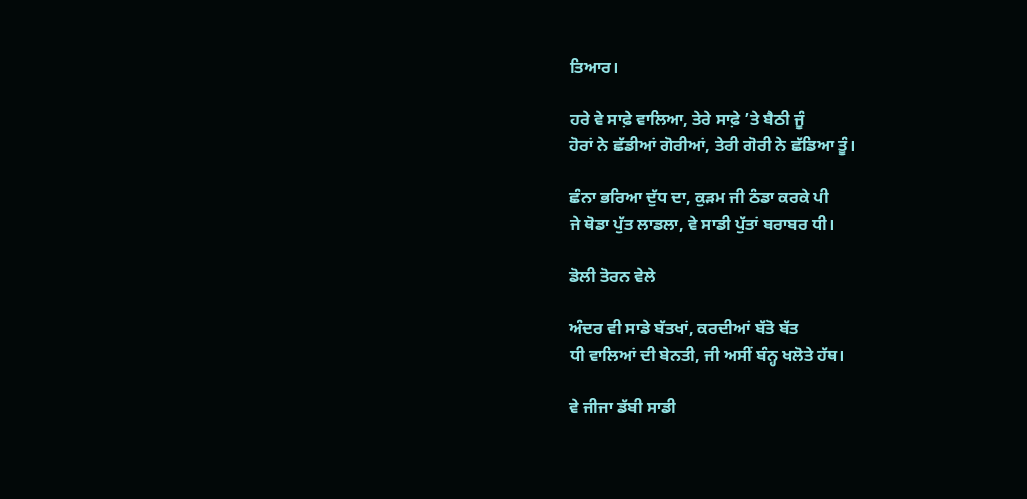ਤਿਆਰ।

ਹਰੇ ਵੇ ਸਾਫ਼ੇ ਵਾਲਿਆ, ਤੇਰੇ ਸਾਫ਼ੇ ’ਤੇ ਬੈਠੀ ਜੂੰ
ਹੋਰਾਂ ਨੇ ਛੱਡੀਆਂ ਗੋਰੀਆਂ, ਤੇਰੀ ਗੋਰੀ ਨੇ ਛੱਡਿਆ ਤੂੰ।

ਛੰਨਾ ਭਰਿਆ ਦੁੱਧ ਦਾ, ਕੁੜਮ ਜੀ ਠੰਡਾ ਕਰਕੇ ਪੀ
ਜੇ ਥੋਡਾ ਪੁੱਤ ਲਾਡਲਾ, ਵੇ ਸਾਡੀ ਪੁੱਤਾਂ ਬਰਾਬਰ ਧੀ।

ਡੋਲੀ ਤੋਰਨ ਵੇਲੇ

ਅੰਦਰ ਵੀ ਸਾਡੇ ਬੱਤਖਾਂ, ਕਰਦੀਆਂ ਬੱਤੋ ਬੱਤ
ਧੀ ਵਾਲਿਆਂ ਦੀ ਬੇਨਤੀ, ਜੀ ਅਸੀਂ ਬੰਨ੍ਹ ਖਲੋਤੇ ਹੱਥ।

ਵੇ ਜੀਜਾ ਡੱਬੀ ਸਾਡੀ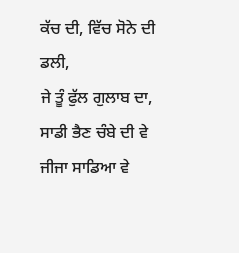ਕੱਚ ਦੀ, ਵਿੱਚ ਸੋਨੇ ਦੀ ਡਲੀ,
ਜੇ ਤੂੰ ਫੁੱਲ ਗੁਲਾਬ ਦਾ, ਸਾਡੀ ਭੈਣ ਚੰਬੇ ਦੀ ਵੇ ਜੀਜਾ ਸਾਡਿਆ ਵੇ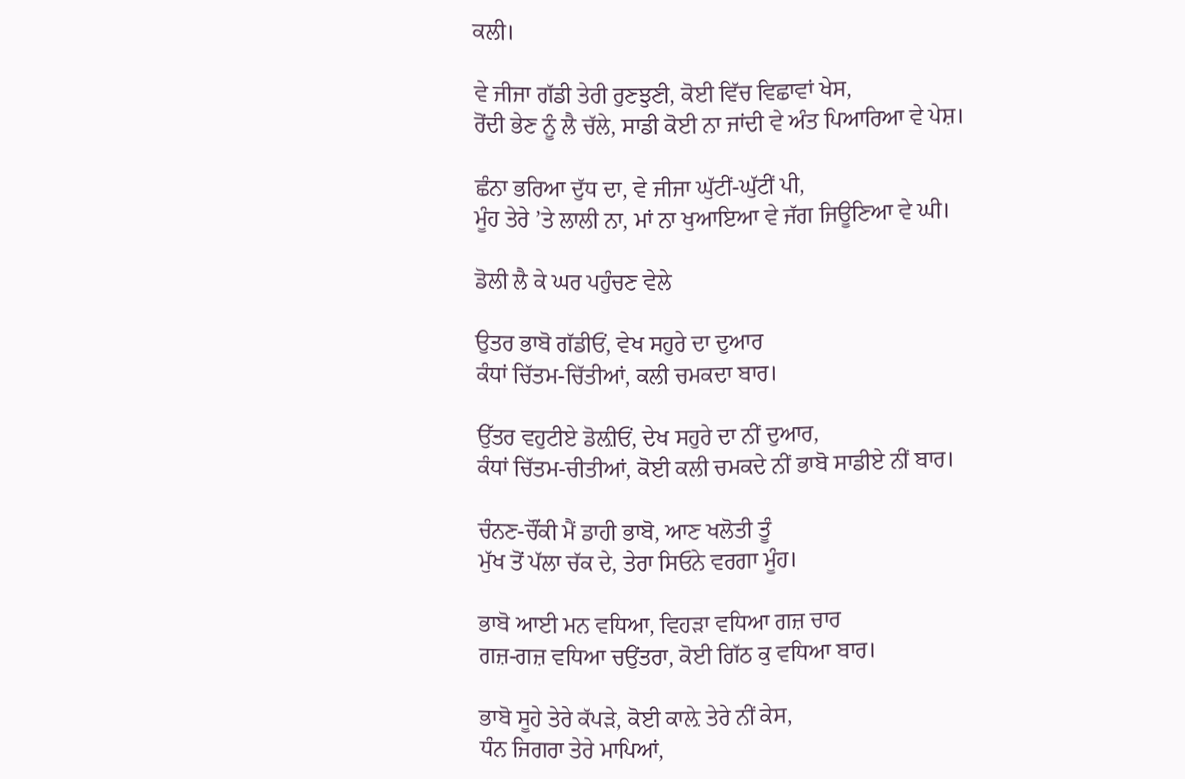ਕਲੀ।

ਵੇ ਜੀਜਾ ਗੱਡੀ ਤੇਰੀ ਰੁਣਝੁਣੀ, ਕੋਈ ਵਿੱਚ ਵਿਛਾਵਾਂ ਖੇਸ,
ਰੋਂਦੀ ਭੇਣ ਨੂੰ ਲੈ ਚੱਲੇ, ਸਾਡੀ ਕੋਈ ਨਾ ਜਾਂਦੀ ਵੇ ਅੰਤ ਪਿਆਰਿਆ ਵੇ ਪੇਸ਼।

ਛੰਨਾ ਭਰਿਆ ਦੁੱਧ ਦਾ, ਵੇ ਜੀਜਾ ਘੁੱਟੀਂ-ਘੁੱਟੀਂ ਪੀ,
ਮੂੰਹ ਤੇਰੇ ’ਤੇ ਲਾਲੀ ਨਾ, ਮਾਂ ਨਾ ਖੁਆਇਆ ਵੇ ਜੱਗ ਜਿਊਣਿਆ ਵੇ ਘੀ।

ਡੋਲੀ ਲੈ ਕੇ ਘਰ ਪਹੁੰਚਣ ਵੇਲੇ

ਉਤਰ ਭਾਬੋ ਗੱਡੀਓਂ, ਵੇਖ ਸਹੁਰੇ ਦਾ ਦੁਆਰ
ਕੰਧਾਂ ਚਿੱਤਮ-ਚਿੱਤੀਆਂ, ਕਲੀ ਚਮਕਦਾ ਬਾਰ।

ਉੱਤਰ ਵਹੁਟੀਏ ਡੋਲ਼ੀਓਂ, ਦੇਖ ਸਹੁਰੇ ਦਾ ਨੀਂ ਦੁਆਰ,
ਕੰਧਾਂ ਚਿੱਤਮ-ਚੀਤੀਆਂ, ਕੋਈ ਕਲੀ ਚਮਕਦੇ ਨੀਂ ਭਾਬੋ ਸਾਡੀਏ ਨੀਂ ਬਾਰ।

ਚੰਨਣ-ਚੌਂਕੀ ਮੈਂ ਡਾਹੀ ਭਾਬੋ, ਆਣ ਖਲੋਤੀ ਤੂੰ
ਮੁੱਖ ਤੋਂ ਪੱਲਾ ਚੱਕ ਦੇ, ਤੇਰਾ ਸਿਓਨੇ ਵਰਗਾ ਮੂੰਹ।

ਭਾਬੋ ਆਈ ਮਨ ਵਧਿਆ, ਵਿਹੜਾ ਵਧਿਆ ਗਜ਼ ਚਾਰ
ਗਜ਼-ਗਜ਼ ਵਧਿਆ ਚਉਂਤਰਾ, ਕੋਈ ਗਿੱਠ ਕੁ ਵਧਿਆ ਬਾਰ।

ਭਾਬੋ ਸੂਹੇ ਤੇਰੇ ਕੱਪੜੇ, ਕੋਈ ਕਾਲ਼ੇ ਤੇਰੇ ਨੀਂ ਕੇਸ,
ਧੰਨ ਜਿਗਰਾ ਤੇਰੇ ਮਾਪਿਆਂ,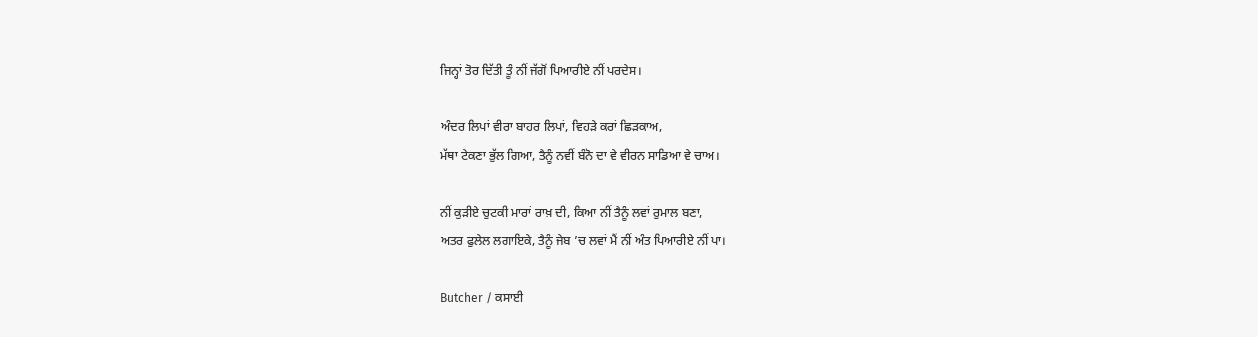ਜਿਨ੍ਹਾਂ ਤੋਰ ਦਿੱਤੀ ਤੂੰ ਨੀਂ ਜੱਗੋਂ ਪਿਆਰੀਏ ਨੀਂ ਪਰਦੇਸ।

ਅੰਦਰ ਲਿਪਾਂ ਵੀਰਾ ਬਾਹਰ ਲਿਪਾਂ, ਵਿਹੜੇ ਕਰਾਂ ਛਿੜਕਾਅ,
ਮੱਥਾ ਟੇਕਣਾ ਭੁੱਲ ਗਿਆ, ਤੈਨੂੰ ਨਵੀਂ ਬੰਨੋ ਦਾ ਵੇ ਵੀਰਨ ਸਾਡਿਆ ਵੇ ਚਾਅ।

ਨੀਂ ਕੁੜੀਏ ਚੁਟਕੀ ਮਾਰਾਂ ਰਾਖ਼ ਦੀ, ਕਿਆ ਨੀਂ ਤੈਨੂੰ ਲਵਾਂ ਰੁਮਾਲ ਬਣਾ,
ਅਤਰ ਫੁਲੇਲ ਲਗਾਇਕੇ, ਤੈਨੂੰ ਜੇਬ ’ਚ ਲਵਾਂ ਮੈਂ ਨੀਂ ਅੰਤ ਪਿਆਰੀਏ ਨੀਂ ਪਾ।

Butcher / ਕਸਾਈ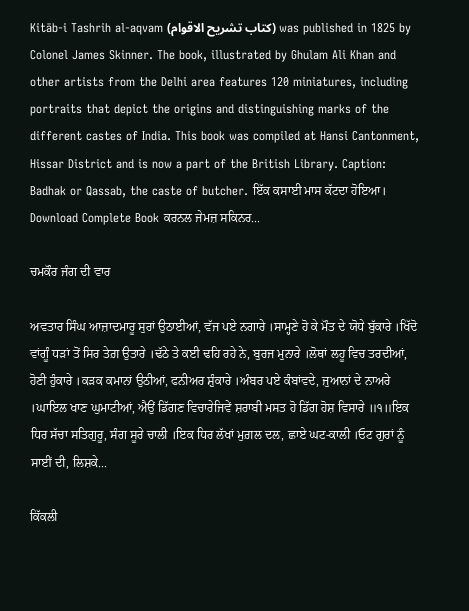Kitāb-i Tashrih al-aqvam (کتاب تشريح الاقوام) was published in 1825 by Colonel James Skinner. The book, illustrated by Ghulam Ali Khan and other artists from the Delhi area features 120 miniatures, including portraits that depict the origins and distinguishing marks of the different castes of India. This book was compiled at Hansi Cantonment, Hissar District and is now a part of the British Library. Caption: Badhak or Qassab, the caste of butcher. ਇੱਕ ਕਸਾਈ ਮਾਸ ਕੱਟਦਾ ਹੋਇਆ। Download Complete Book ਕਰਨਲ ਜੇਮਜ਼ ਸਕਿਨਰ...

ਚਮਕੌਰ ਜੰਗ ਦੀ ਵਾਰ

ਅਵਤਾਰ ਸਿੰਘ ਆਜ਼ਾਦਮਾਰੂ ਸੁਰਾਂ ਉਠਾਈਆਂ, ਵੱਜ ਪਏ ਨਗਾਰੇ ।ਸਾਮ੍ਹਣੇ ਹੋ ਕੇ ਮੌਤ ਦੇ ਯੋਧੇ ਬੁੱਕਾਰੇ ।ਖਿੱਦੋ ਵਾਂਗੂੰ ਧੜਾਂ ਤੋਂ ਸਿਰ ਤੇਗ਼ ਉਤਾਰੇ ।ਢੱਠੇ ਤੇ ਕਈ ਢਹਿ ਰਹੇ ਨੇ, ਬੁਰਜ ਮੁਨਾਰੇ ।ਲੋਥਾਂ ਲਹੂ ਵਿਚ ਤਰਦੀਆਂ, ਹੋਣੀ ਹੁੰਕਾਰੇ ।ਕੜਕ ਕਮਾਨਾਂ ਉਠੀਆਂ, ਫਨੀਅਰ ਸ਼ੁੰਕਾਰੇ ।ਅੰਬਰ ਪਏ ਕੰਬਾਂਵਦੇ, ਜੁਆਨਾਂ ਦੇ ਨਾਅਰੇ ।ਘਾਇਲ ਖਾਣ ਘੁਮਾਟੀਆਂ, ਐਉਂ ਡਿੱਗਣ ਵਿਚਾਰੇਜਿਵੇਂ ਸ਼ਰਾਬੀ ਮਸਤ ਹੋ ਡਿੱਗ ਹੋਸ਼ ਵਿਸਾਰੇ ॥੧॥ਇਕ ਧਿਰ ਸੱਚਾ ਸਤਿਗੁਰੂ, ਸੰਗ ਸੂਰੇ ਚਾਲੀ ।ਇਕ ਧਿਰ ਲੱਖਾਂ ਮੁਗ਼ਲ ਦਲ, ਛਾਏ ਘਟ-ਕਾਲੀ ।ਓਟ ਗੁਰਾਂ ਨੂੰ ਸਾਈਂ ਦੀ, ਲਿਸ਼ਕੇ...

ਕਿੱਕਲੀ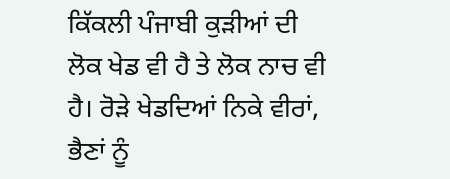ਕਿੱਕਲੀ ਪੰਜਾਬੀ ਕੁੜੀਆਂ ਦੀ ਲੋਕ ਖੇਡ ਵੀ ਹੈ ਤੇ ਲੋਕ ਨਾਚ ਵੀ ਹੈ। ਰੋੜੇ ਖੇਡਦਿਆਂ ਨਿਕੇ ਵੀਰਾਂ, ਭੈਣਾਂ ਨੂੰ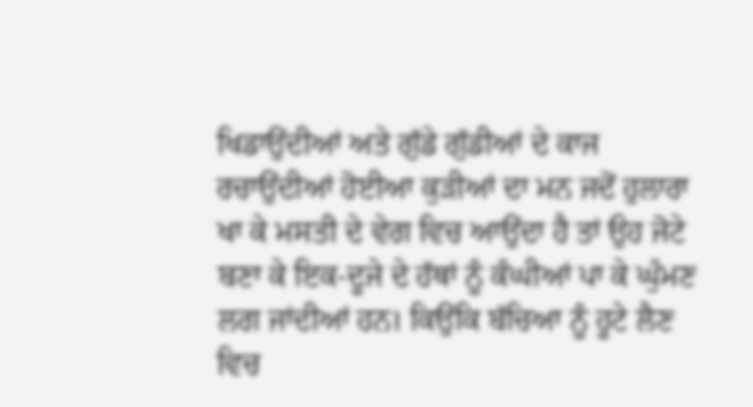ਖਿਡਾਉਂਦੀਆਂ ਅਤੇ ਗੁੱਡੇ ਗੁੱਡੀਆਂ ਦੇ ਕਾਜ ਰਚਾਉਂਦੀਆਂ ਹੋਈਆ ਕੁੜੀਆਂ ਦਾ ਮਨ ਜਦੋਂ ਹੁਲਾਰਾ ਖਾ ਕੇ ਮਸਤੀ ਦੇ ਵੇਗ ਵਿਚ ਆਉਂਦਾ ਹੈ ਤਾਂ ਉਹ ਜੋਟੇ ਬਣਾ ਕੇ ਇਕ-ਦੂਜੇ ਦੇ ਹੱਥਾਂ ਨੂੰ ਕੰਘੀਆਂ ਪਾ ਕੇ ਘੁੰਮਣ ਲਗ ਜਾਂਦੀਆਂ ਹਨ। ਕਿਉਂਕਿ ਬੱਚਿਆ ਨੂੰ ਹੂਟੇ ਲੈਣ ਵਿਚ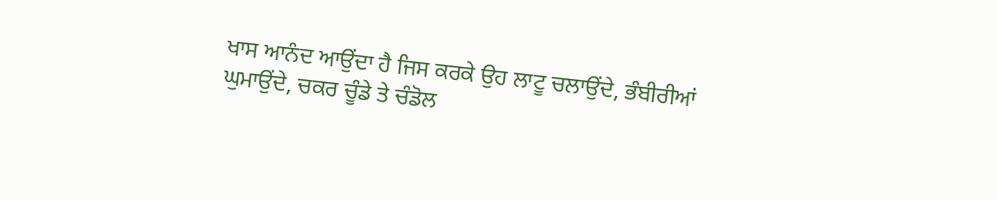ਖਾਸ ਆਨੰਦ ਆਉਂਦਾ ਹੈ ਜਿਸ ਕਰਕੇ ਉਹ ਲਾਟੂ ਚਲਾਉਂਦੇ, ਭੰਬੀਰੀਆਂ ਘੁਮਾਉਂਦੇ, ਚਕਰ ਚੂੰਡੇ ਤੇ ਚੰਡੋਲ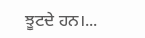ਝੂਟਦੇ ਹਨ।...